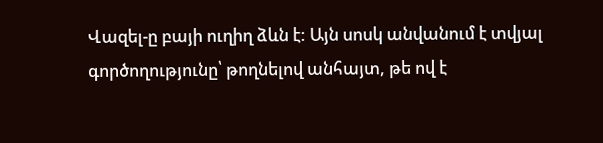Վազել-ը բայի ուղիղ ձևն է: Այն սոսկ անվանում է տվյալ գործողությունը՝ թողնելով անհայտ, թե ով է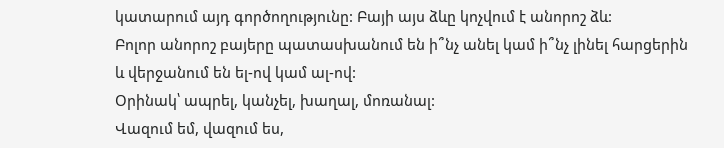կատարում այդ գործողությունը: Բայի այս ձևը կոչվում է անորոշ ձև:
Բոլոր անորոշ բայերը պատասխանում են ի՞նչ անել կամ ի՞նչ լինել հարցերին և վերջանում են ել-ով կամ ալ-ով:
Օրինակ՝ ապրել, կանչել, խաղալ, մոռանալ:
Վազում եմ, վազում ես,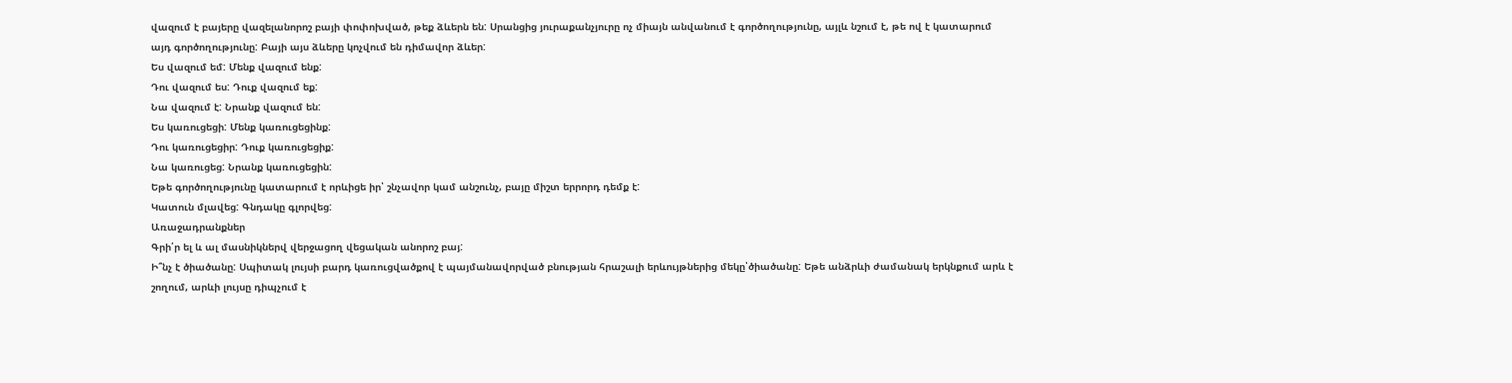վազում է բայերը վազելանորոշ բայի փոփոխված, թեք ձևերն են: Սրանցից յուրաքանչյուրը ոչ միայն անվանում է գործողությունը, այլև նշում է, թե ով է կատարում այդ գործողությունը: Բայի այս ձևերը կոչվում են դիմավոր ձևեր:
Ես վազում եմ: Մենք վազում ենք:
Դու վազում ես: Դուք վազում եք:
Նա վազում է: Նրանք վազում են:
Ես կառուցեցի: Մենք կառուցեցինք:
Դու կառուցեցիր: Դուք կառուցեցիք:
Նա կառուցեց: Նրանք կառուցեցին:
Եթե գործողությունը կատարում է որևիցե իր՝ շնչավոր կամ անշունչ, բայը միշտ երրորդ դեմք է:
Կատուն մլավեց: Գնդակը գլորվեց:
Առաջադրանքներ
Գրի՛ր ել և ալ մասնիկներվ վերջացող վեցական անորոշ բայ:
Ի՞նչ է ծիածանը: Սպիտակ լույսի բարդ կառուցվածքով է պայմանավորված բնության հրաշալի երևույթներից մեկը՝ծիածանը: Եթե անձրևի ժամանակ երկնքում արև է շողում, արևի լույսը դիպչում է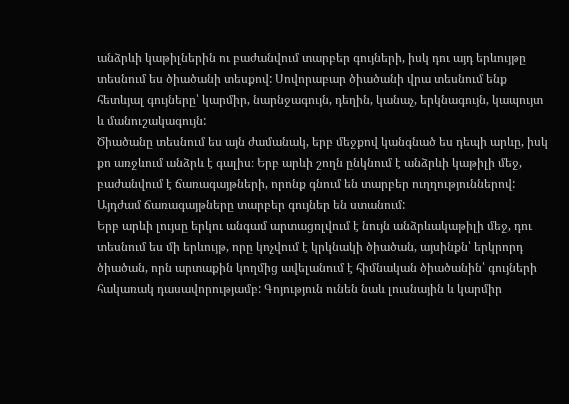անձրևի կաթիլներին ու բաժանվում տարբեր գույների, իսկ դու այդ երևույթը տեսնում ես ծիածանի տեսքով: Սովորաբար ծիածանի վրա տեսնում ենք հետևյալ գույները՝ կարմիր, նարնջագույն, դեղին, կանաչ, երկնագույն, կապույտ և մանուշակագույն:
Ծիածանը տեսնում ես այն ժամանակ, երբ մեջքով կանգնած ես դեպի արևը, իսկ քո առջևում անձրև է գալիս։ Երբ արևի շողն ընկնում է անձրևի կաթիլի մեջ, բաժանվում է ճառագայթների, որոնք գնում են տարբեր ուղղություններով: Այդժամ ճառագայթները տարբեր գույներ են ստանում:
Երբ արևի լույսը երկու անգամ արտացոլվում է նույն անձրևակաթիլի մեջ, դու տեսնում ես մի երևույթ, որը կոչվում է կրկնակի ծիածան, այսինքն՝ երկրորդ ծիածան, որն արտաքին կողմից ավելանում է հիմնական ծիածանին՝ գույների հակառակ դասավորությամբ: Գոյություն ունեն նաև լուսնային և կարմիր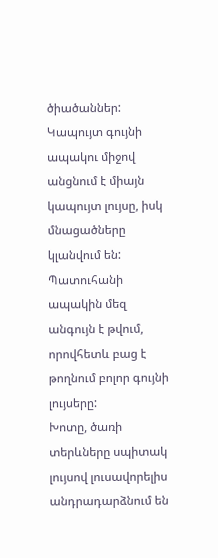ծիածաններ:
Կապույտ գույնի ապակու միջով անցնում է միայն կապույտ լույսը, իսկ մնացածները կլանվում են: Պատուհանի ապակին մեզ անգույն է թվում, որովհետև բաց է թողնում բոլոր գույնի լույսերը:
Խոտը, ծառի տերևները սպիտակ լույսով լուսավորելիս անդրադարձնում են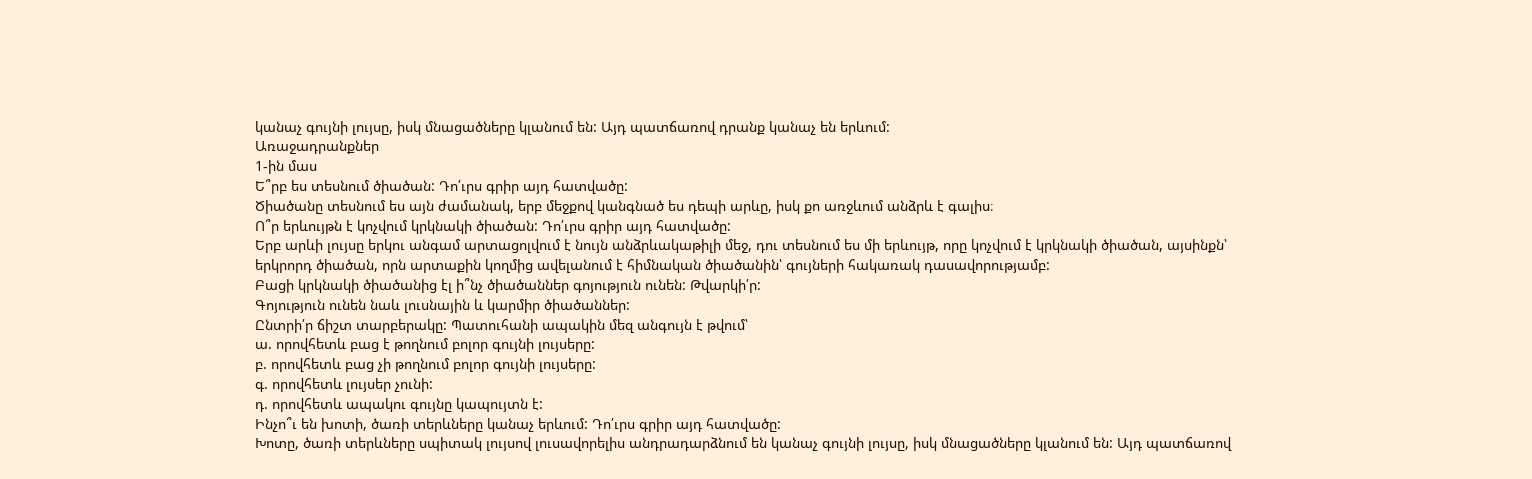կանաչ գույնի լույսը, իսկ մնացածները կլանում են: Այդ պատճառով դրանք կանաչ են երևում:
Առաջադրանքներ
1-ին մաս
Ե՞րբ ես տեսնում ծիածան: Դո՛ւրս գրիր այդ հատվածը:
Ծիածանը տեսնում ես այն ժամանակ, երբ մեջքով կանգնած ես դեպի արևը, իսկ քո առջևում անձրև է գալիս։
Ո՞ր երևույթն է կոչվում կրկնակի ծիածան: Դո՛ւրս գրիր այդ հատվածը:
Երբ արևի լույսը երկու անգամ արտացոլվում է նույն անձրևակաթիլի մեջ, դու տեսնում ես մի երևույթ, որը կոչվում է կրկնակի ծիածան, այսինքն՝ երկրորդ ծիածան, որն արտաքին կողմից ավելանում է հիմնական ծիածանին՝ գույների հակառակ դասավորությամբ:
Բացի կրկնակի ծիածանից էլ ի՞նչ ծիածաններ գոյություն ունեն: Թվարկի՛ր:
Գոյություն ունեն նաև լուսնային և կարմիր ծիածաններ:
Ընտրի՛ր ճիշտ տարբերակը: Պատուհանի ապակին մեզ անգույն է թվում՝
ա. որովհետև բաց է թողնում բոլոր գույնի լույսերը:
բ. որովհետև բաց չի թողնում բոլոր գույնի լույսերը:
գ. որովհետև լույսեր չունի:
դ. որովհետև ապակու գույնը կապույտն է:
Ինչո՞ւ են խոտի, ծառի տերևները կանաչ երևում: Դո՛ւրս գրիր այդ հատվածը:
Խոտը, ծառի տերևները սպիտակ լույսով լուսավորելիս անդրադարձնում են կանաչ գույնի լույսը, իսկ մնացածները կլանում են: Այդ պատճառով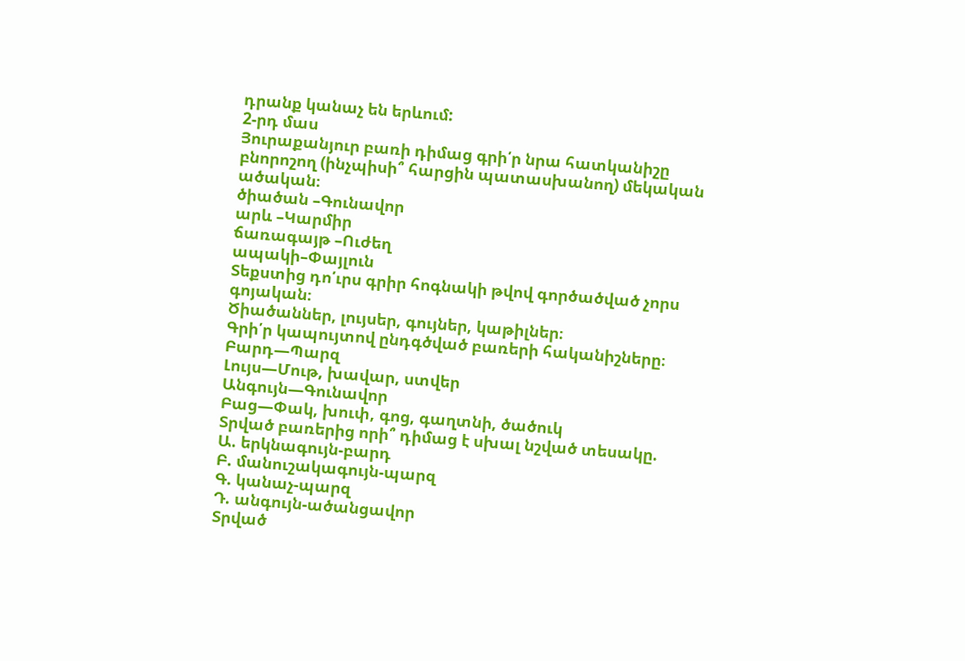դրանք կանաչ են երևում:
2-րդ մաս
Յուրաքանյուր բառի դիմաց գրի՛ր նրա հատկանիշը բնորոշող (ինչպիսի՞ հարցին պատասխանող) մեկական ածական։
ծիածան –Գունավոր
արև –Կարմիր
ճառագայթ –Ուժեղ
ապակի–Փայլուն
Տեքստից դո՛ւրս գրիր հոգնակի թվով գործածված չորս գոյական։
Ծիածաններ, լույսեր, գույներ, կաթիլներ։
Գրի՛ր կապույտով ընդգծված բառերի հականիշները։
Բարդ—Պարզ
Լույս—Մութ, խավար, ստվեր
Անգույն—Գունավոր
Բաց—Փակ, խուփ, գոց, գաղտնի, ծածուկ
Տրված բառերից որի՞ դիմաց է սխալ նշված տեսակը.
Ա. երկնագույն-բարդ
Բ. մանուշակագույն-պարզ
Գ. կանաչ-պարզ
Դ. անգույն-ածանցավոր
Տրված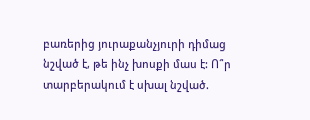բառերից յուրաքանչյուրի դիմաց նշված է, թե ինչ խոսքի մաս է: Ո՞ր տարբերակում է սխալ նշված.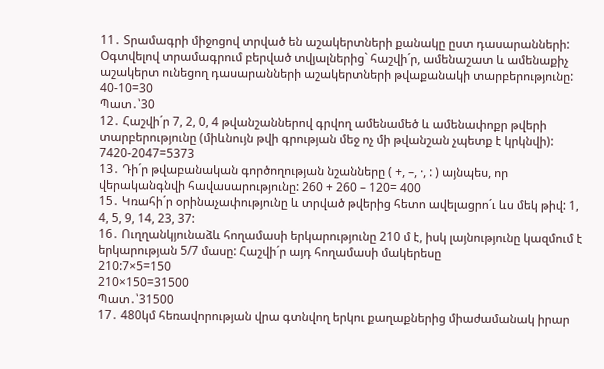11․ Տրամագրի միջոցով տրված են աշակերտների քանակը ըստ դասարանների: Օգտվելով տրամագրում բերված տվյալներից` հաշվի´ր, ամենաշատ և ամենաքիչ աշակերտ ունեցող դասարանների աշակերտների թվաքանակի տարբերությունը:
40-10=30
Պատ․՝30
12․ Հաշվի´ր 7, 2, 0, 4 թվանշաններով գրվող ամենամեծ և ամենափոքր թվերի տարբերությունը (միևնույն թվի գրության մեջ ոչ մի թվանշան չպետք է կրկնվի):
7420-2047=5373
13․ Դի´ր թվաբանական գործողության նշանները ( +, –, ·, : ) այնպես, որ վերականգնվի հավասարությունը: 260 + 260 – 120= 400
15․ Կռահի´ր օրինաչափությունը և տրված թվերից հետո ավելացրո´ւ ևս մեկ թիվ: 1, 4, 5, 9, 14, 23, 37:
16․ Ուղղանկյունաձև հողամասի երկարությունը 210 մ է, իսկ լայնությունը կազմում է երկարության 5/7 մասը: Հաշվի´ր այդ հողամասի մակերեսը
210:7×5=150
210×150=31500
Պատ․՝31500
17․ 480կմ հեռավորության վրա գտնվող երկու քաղաքներից միաժամանակ իրար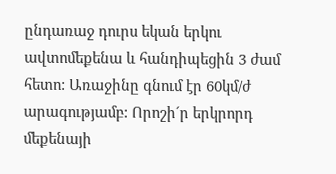ընդառաջ դուրս եկան երկու ավտոմեքենա և հանդիպեցին 3 ժամ հետո: Առաջինը գնում էր 60կմ/ժ արագությամբ: Որոշի´ր երկրորդ մեքենայի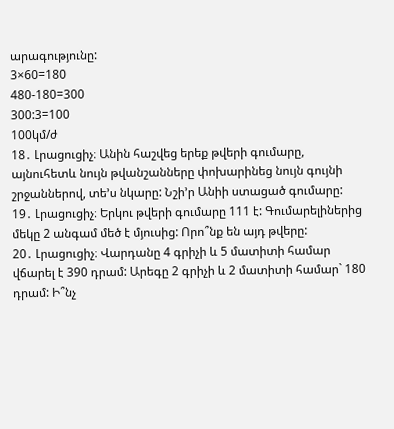արագությունը:
3×60=180
480-180=300
300:3=100
100կմ/ժ
18․ Լրացուցիչ։ Անին հաշվեց երեք թվերի գումարը, այնուհետև նույն թվանշանները փոխարինեց նույն գույնի շրջաններով, տե’ս նկարը: Նշի’ր Անիի ստացած գումարը:
19․ Լրացուցիչ։ Երկու թվերի գումարը 111 է: Գումարելիներից մեկը 2 անգամ մեծ է մյուսից: Որո՞նք են այդ թվերը:
20․ Լրացուցիչ։ Վարդանը 4 գրիչի և 5 մատիտի համար վճարել է 390 դրամ: Արեգը 2 գրիչի և 2 մատիտի համար` 180 դրամ: Ի՞նչ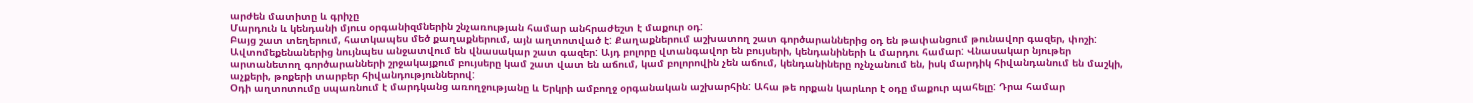արժեն մատիտը և գրիչը
Մարդուն և կենդանի մյուս օրգանիզմներին շնչառության համար անհրաժեշտ է մաքուր օդ:
Բայց շատ տեղերում, հատկապես մեծ քաղաքներում, այն աղտոտված է: Քաղաքներում աշխատող շատ գործարաններից օդ են թափանցում թունավոր գազեր, փոշի: Ավտոմեքենաներից նույնպես անջատվում են վնասակար շատ գազեր: Այդ բոլորը վտանգավոր են բույսերի, կենդանիների և մարդու համար: Վնասակար նյութեր արտանետող գործարանների շրջակայքում բույսերը կամ շատ վատ են աճում, կամ բոլորովին չեն աճում, կենդանիները ոչնչանում են, իսկ մարդիկ հիվանդանում են մաշկի, աչքերի, թոքերի տարբեր հիվանդություններով:
Օդի աղտոտումը սպառնում է մարդկանց առողջությանը և Երկրի ամբողջ օրգանական աշխարհին: Ահա թե որքան կարևոր է օդը մաքուր պահելը: Դրա համար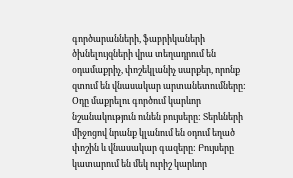գործարանների, ֆաբրիկաների ծխնելույզների վրա տեղադրում են օդամաքրիչ, փոշեկլանիչ սարքեր, որոնք զտում են վնասակար արտանետումները:
Օդը մաքրելու գործում կարևոր նշանակություն ունեն բույսերը: Տերևների միջոցով նրանք կլանում են օդում եղած փոշին և վնասակար գազերը: Բույսերը կատարում են մեկ ուրիշ կարևոր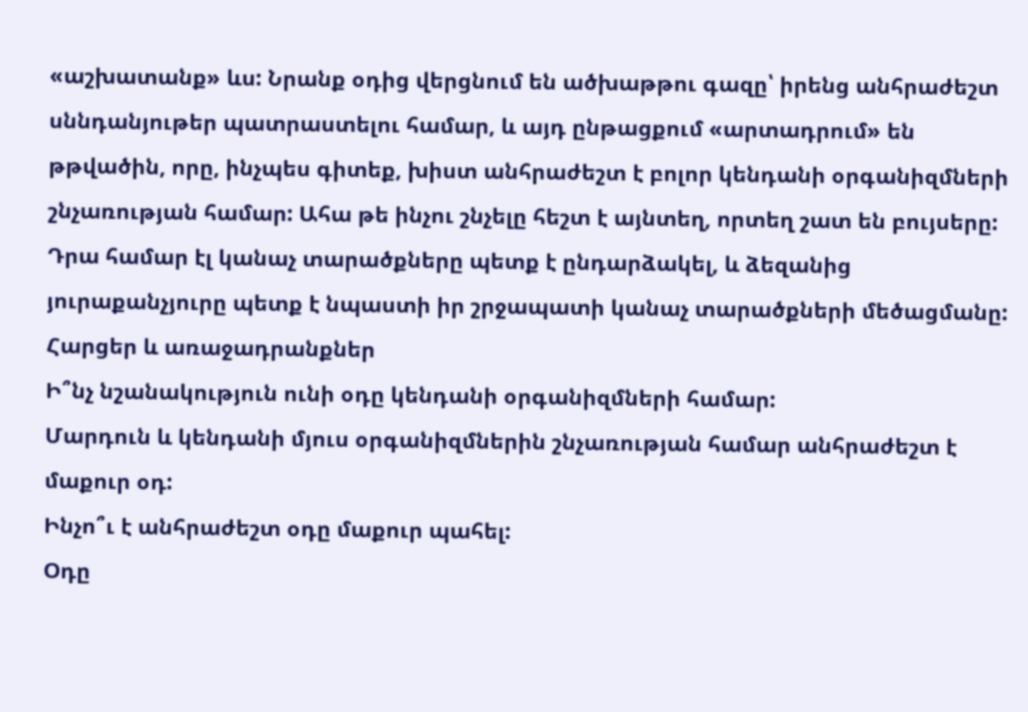«աշխատանք» ևս: Նրանք օդից վերցնում են ածխաթթու գազը՝ իրենց անհրաժեշտ սննդանյութեր պատրաստելու համար, և այդ ընթացքում «արտադրում» են թթվածին, որը, ինչպես գիտեք, խիստ անհրաժեշտ է բոլոր կենդանի օրգանիզմների շնչառության համար: Ահա թե ինչու շնչելը հեշտ է այնտեղ, որտեղ շատ են բույսերը: Դրա համար էլ կանաչ տարածքները պետք է ընդարձակել, և ձեզանից յուրաքանչյուրը պետք է նպաստի իր շրջապատի կանաչ տարածքների մեծացմանը:
Հարցեր և առաջադրանքներ
Ի՞նչ նշանակություն ունի օդը կենդանի օրգանիզմների համար:
Մարդուն և կենդանի մյուս օրգանիզմներին շնչառության համար անհրաժեշտ է մաքուր օդ:
Ինչո՞ւ է անհրաժեշտ օդը մաքուր պահել:
Օդը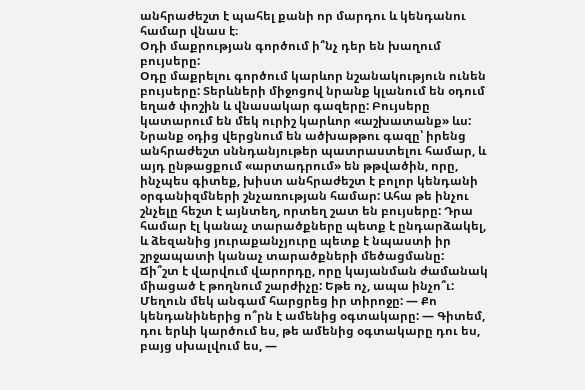անհրաժեշտ է պահել քանի որ մարդու և կենդանու համար վնաս է։
Օդի մաքրության գործում ի՞նչ դեր են խաղում բույսերը:
Օդը մաքրելու գործում կարևոր նշանակություն ունեն բույսերը: Տերևների միջոցով նրանք կլանում են օդում եղած փոշին և վնասակար գազերը: Բույսերը կատարում են մեկ ուրիշ կարևոր «աշխատանք» ևս: Նրանք օդից վերցնում են ածխաթթու գազը՝ իրենց անհրաժեշտ սննդանյութեր պատրաստելու համար, և այդ ընթացքում «արտադրում» են թթվածին, որը, ինչպես գիտեք, խիստ անհրաժեշտ է բոլոր կենդանի օրգանիզմների շնչառության համար: Ահա թե ինչու շնչելը հեշտ է այնտեղ, որտեղ շատ են բույսերը: Դրա համար էլ կանաչ տարածքները պետք է ընդարձակել, և ձեզանից յուրաքանչյուրը պետք է նպաստի իր շրջապատի կանաչ տարածքների մեծացմանը:
Ճի՞շտ է վարվում վարորդը, որը կայանման ժամանակ միացած է թողնում շարժիչը: Եթե ոչ, ապա ինչո՞ւ:
Մեղուն մեկ անգամ հարցրեց իր տիրոջը: — Քո կենդանիներից ո՞րն է ամենից օգտակարը: — Գիտեմ, դու երևի կարծում ես, թե ամենից օգտակարը դու ես, բայց սխալվում ես, —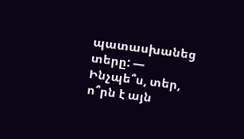պատասխանեց տերը: — Ինչպե՞ս, տեր, ո՞րն է այն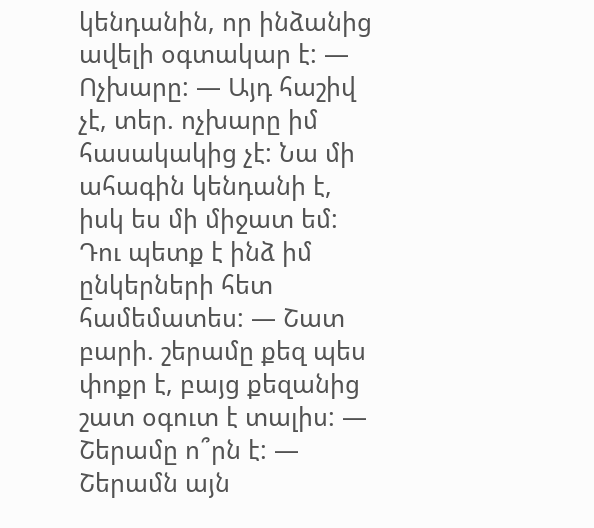կենդանին, որ ինձանից ավելի օգտակար է: — Ոչխարը: — Այդ հաշիվ չէ, տեր. ոչխարը իմ հասակակից չէ: Նա մի ահագին կենդանի է, իսկ ես մի միջատ եմ: Դու պետք է ինձ իմ ընկերների հետ համեմատես: — Շատ բարի. շերամը քեզ պես փոքր է, բայց քեզանից շատ օգուտ է տալիս: — Շերամը ո՞րն է: — Շերամն այն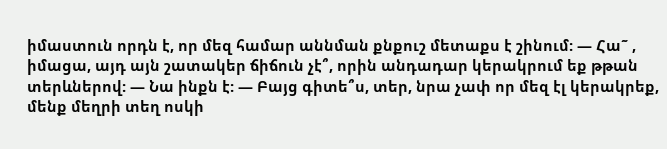իմաստուն որդն է, որ մեզ համար աննման քնքուշ մետաքս է շինում: — Հա˜ , իմացա, այդ այն շատակեր ճիճուն չէ՞, որին անդադար կերակրում եք թթան տերևներով: — Նա ինքն է: — Բայց գիտե՞ս, տեր, նրա չափ որ մեզ էլ կերակրեք, մենք մեղրի տեղ ոսկի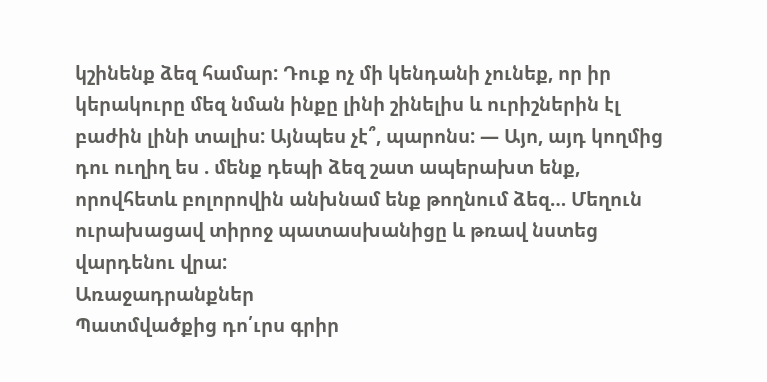կշինենք ձեզ համար: Դուք ոչ մի կենդանի չունեք, որ իր կերակուրը մեզ նման ինքը լինի շինելիս և ուրիշներին էլ բաժին լինի տալիս: Այնպես չէ՞, պարոնս: — Այո, այդ կողմից դու ուղիղ ես . մենք դեպի ձեզ շատ ապերախտ ենք, որովհետև բոլորովին անխնամ ենք թողնում ձեզ… Մեղուն ուրախացավ տիրոջ պատասխանիցը և թռավ նստեց վարդենու վրա:
Առաջադրանքներ
Պատմվածքից դո՛ւրս գրիր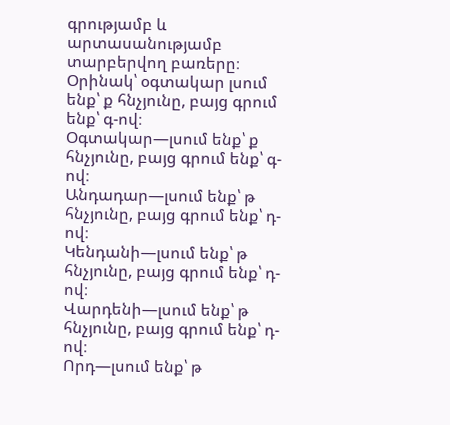գրությամբ և արտասանությամբ տարբերվող բառերը։
Օրինակ՝ օգտակար լսում ենք՝ ք հնչյունը, բայց գրում ենք՝ գ-ով։
Օգտակար—լսում ենք՝ ք հնչյունը, բայց գրում ենք՝ գ-ով։
Անդադար—լսում ենք՝ թ հնչյունը, բայց գրում ենք՝ դ-ով։
Կենդանի—լսում ենք՝ թ հնչյունը, բայց գրում ենք՝ դ-ով։
Վարդենի—լսում ենք՝ թ հնչյունը, բայց գրում ենք՝ դ-ով։
Որդ—լսում ենք՝ թ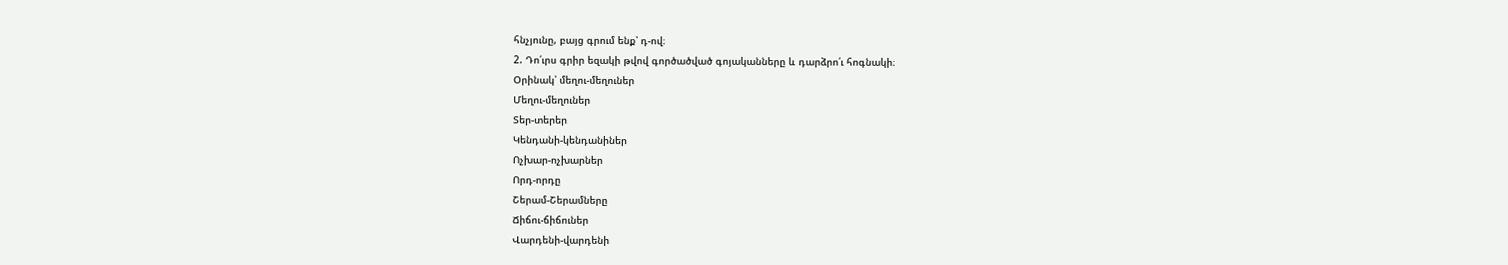հնչյունը, բայց գրում ենք՝ դ-ով։
2. Դո՛ւրս գրիր եզակի թվով գործածված գոյականները և դարձրո՛ւ հոգնակի։
Օրինակ՝ մեղու-մեղուներ
Մեղու-մեղուներ
Տեր-տերեր
Կենդանի-կենդանիներ
Ոչխար-ոչխարներ
Որդ-որդը
Շերամ-Շերամները
Ճիճու-ճիճուներ
Վարդենի-վարդենի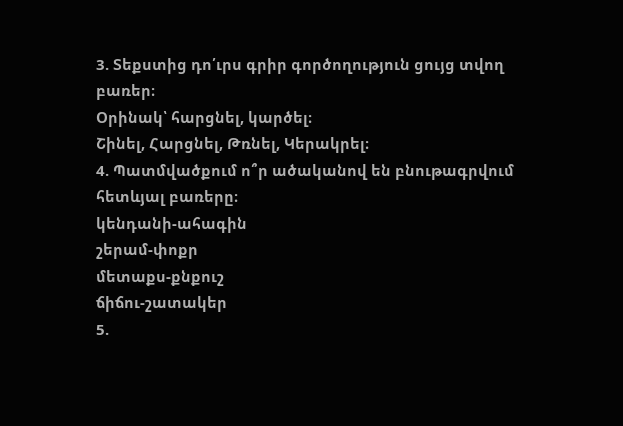3. Տեքստից դո՛ւրս գրիր գործողություն ցույց տվող բառեր։
Օրինակ՝ հարցնել, կարծել։
Շինել, Հարցնել, Թռնել, Կերակրել։
4. Պատմվածքում ո՞ր ածականով են բնութագրվում հետևյալ բառերը։
կենդանի-ահագին
շերամ-փոքր
մետաքս-քնքուշ
ճիճու-շատակեր
5.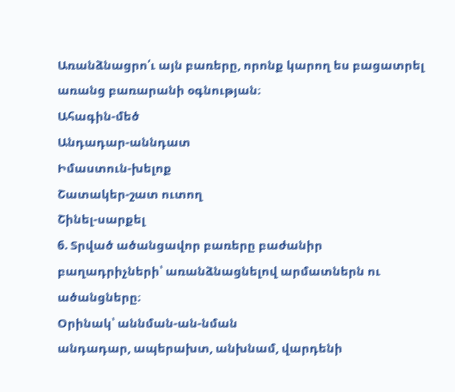Առանձնացրո՛ւ այն բառերը, որոնք կարող ես բացատրել առանց բառարանի օգնության։
Ահագին-մեծ
Անդադար-աննդատ
Իմաստուն-խելոք
Շատակեր-շատ ուտող
Շինել-սարքել
6. Տրված ածանցավոր բառերը բաժանիր բաղադրիչների՝ առանձնացնելով արմատներն ու ածանցները։
Օրինակ՝ աննման-ան-նման
անդադար, ապերախտ, անխնամ, վարդենի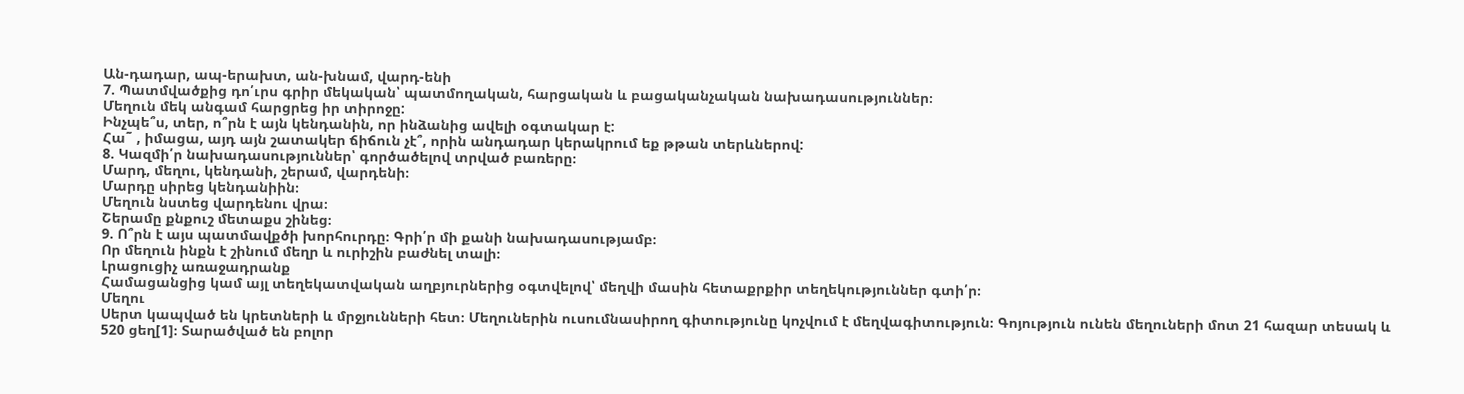Ան-դադար, ապ-երախտ, ան-խնամ, վարդ-ենի
7. Պատմվածքից դո՛ւրս գրիր մեկական՝ պատմողական, հարցական և բացականչական նախադասություններ։
Մեղուն մեկ անգամ հարցրեց իր տիրոջը:
Ինչպե՞ս, տեր, ո՞րն է այն կենդանին, որ ինձանից ավելի օգտակար է:
Հա˜ , իմացա, այդ այն շատակեր ճիճուն չէ՞, որին անդադար կերակրում եք թթան տերևներով:
8. Կազմի՛ր նախադասություններ՝ գործածելով տրված բառերը։
Մարդ, մեղու, կենդանի, շերամ, վարդենի։
Մարդը սիրեց կենդանիին։
Մեղուն նստեց վարդենու վրա։
Շերամը քնքուշ մետաքս շինեց։
9. Ո՞րն է այս պատմավքծի խորհուրդը։ Գրի՛ր մի քանի նախադասությամբ։
Որ մեղուն ինքն է շինում մեղր և ուրիշին բաժնել տալի։
Լրացուցիչ առաջադրանք
Համացանցից կամ այլ տեղեկատվական աղբյուրներից օգտվելով՝ մեղվի մասին հետաքրքիր տեղեկություններ գտի՛ր։
Մեղու
Սերտ կապված են կրետների և մրջյունների հետ։ Մեղուներին ուսումնասիրող գիտությունը կոչվում է մեղվագիտություն։ Գոյություն ունեն մեղուների մոտ 21 հազար տեսակ և 520 ցեղ[1]։ Տարածված են բոլոր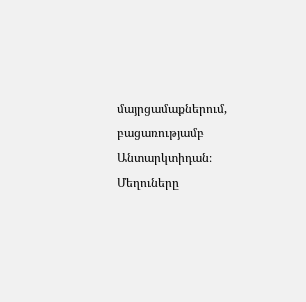մայրցամաքներում, բացառությամբ Անտարկտիդան։ Մեղուները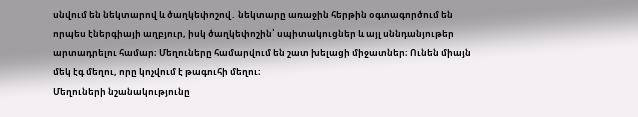սնվում են նեկտարով և ծաղկեփոշով․ նեկտարը առաջին հերթին օգտագործում են որպես էներգիայի աղբյուր, իսկ ծաղկեփոշին՝ սպիտակուցներ և այլ սննդանյութեր արտադրելու համար։ Մեղուները համարվում են շատ խելացի միջատներ։ Ունեն միայն մեկ էգ մեղու, որը կոչվում է թագուհի մեղու։
Մեղուների նշանակությունը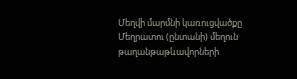Մեղվի մարմնի կառուցվածքը
Մեղրատու (ընտանի) մեղուն թաղանթաթևավորների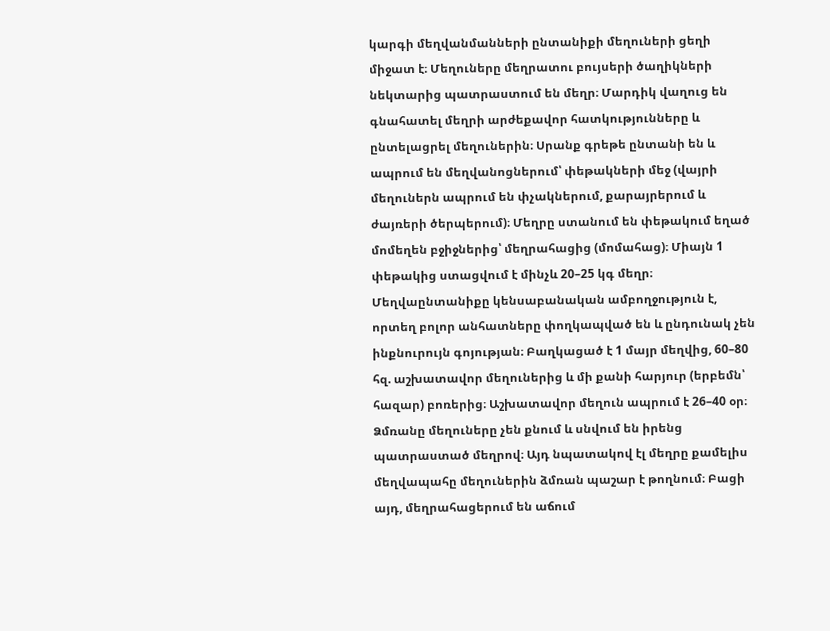կարգի մեղվանմանների ընտանիքի մեղուների ցեղի միջատ է։ Մեղուները մեղրատու բույսերի ծաղիկների նեկտարից պատրաստում են մեղր։ Մարդիկ վաղուց են գնահատել մեղրի արժեքավոր հատկությունները և ընտելացրել մեղուներին։ Սրանք գրեթե ընտանի են և ապրում են մեղվանոցներում՝ փեթակների մեջ (վայրի մեղուներն ապրում են փչակներում, քարայրերում և ժայռերի ծերպերում)։ Մեղրը ստանում են փեթակում եղած մոմեղեն բջիջներից՝ մեղրահացից (մոմահաց)։ Միայն 1 փեթակից ստացվում է մինչև 20–25 կգ մեղր։ Մեղվաընտանիքը կենսաբանական ամբողջություն է, որտեղ բոլոր անհատները փողկապված են և ընդունակ չեն ինքնուրույն գոյության։ Բաղկացած է 1 մայր մեղվից, 60–80 հզ. աշխատավոր մեղուներից և մի քանի հարյուր (երբեմն՝ հազար) բոռերից։ Աշխատավոր մեղուն ապրում է 26–40 օր։ Ձմռանը մեղուները չեն քնում և սնվում են իրենց պատրաստած մեղրով։ Այդ նպատակով էլ մեղրը քամելիս մեղվապահը մեղուներին ձմռան պաշար է թողնում։ Բացի այդ, մեղրահացերում են աճում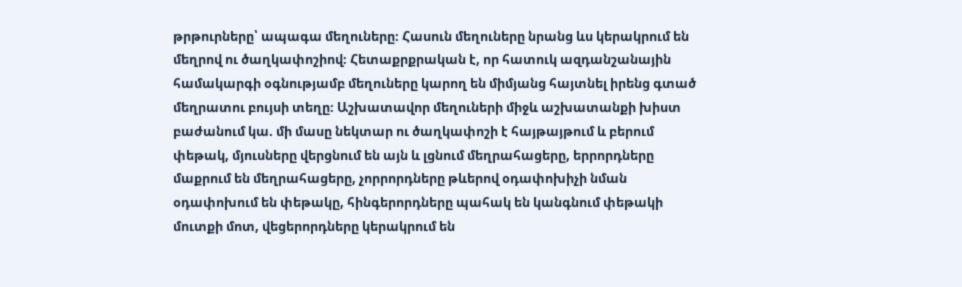թրթուրները՝ ապագա մեղուները։ Հասուն մեղուները նրանց ևս կերակրում են մեղրով ու ծաղկափոշիով։ Հետաքրքրական է, որ հատուկ ազդանշանային համակարգի օգնությամբ մեղուները կարող են միմյանց հայտնել իրենց գտած մեղրատու բույսի տեղը։ Աշխատավոր մեղուների միջև աշխատանքի խիստ բաժանում կա. մի մասը նեկտար ու ծաղկափոշի է հայթայթում և բերում փեթակ, մյուսները վերցնում են այն և լցնում մեղրահացերը, երրորդները մաքրում են մեղրահացերը, չորրորդները թևերով օդափոխիչի նման օդափոխում են փեթակը, հինգերորդները պահակ են կանգնում փեթակի մուտքի մոտ, վեցերորդները կերակրում են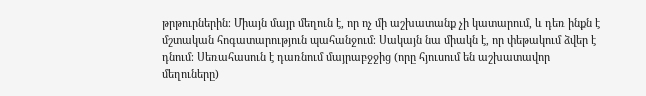թրթուրներին։ Միայն մայր մեղուն է, որ ոչ մի աշխատանք չի կատարում, և դեռ ինքն է մշտական հոգատարություն պահանջում։ Սակայն նա միակն է, որ փեթակում ձվեր է դնում։ Սեռահասուն է դառնում մայրաբջջից (որը հյուսում են աշխատավոր մեղուները)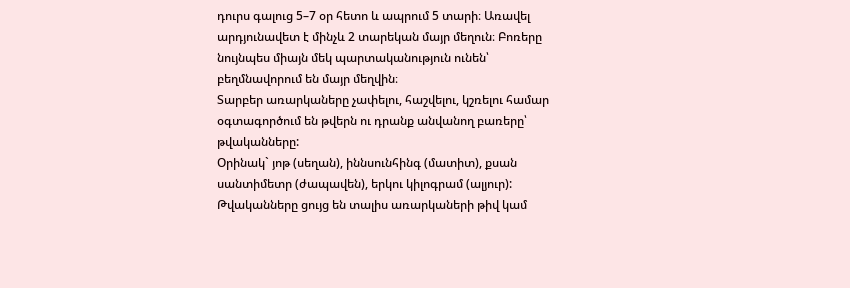դուրս գալուց 5–7 օր հետո և ապրում 5 տարի։ Առավել արդյունավետ է մինչև 2 տարեկան մայր մեղուն։ Բոռերը նույնպես միայն մեկ պարտականություն ունեն՝ բեղմնավորում են մայր մեղվին։
Տարբեր առարկաները չափելու, հաշվելու, կշռելու համար օգտագործում են թվերն ու դրանք անվանող բառերը՝ թվականները:
Օրինակ` յոթ (սեղան), իննսունհինգ (մատիտ), քսան սանտիմետր (ժապավեն), երկու կիլոգրամ (ալյուր):
Թվականները ցույց են տալիս առարկաների թիվ կամ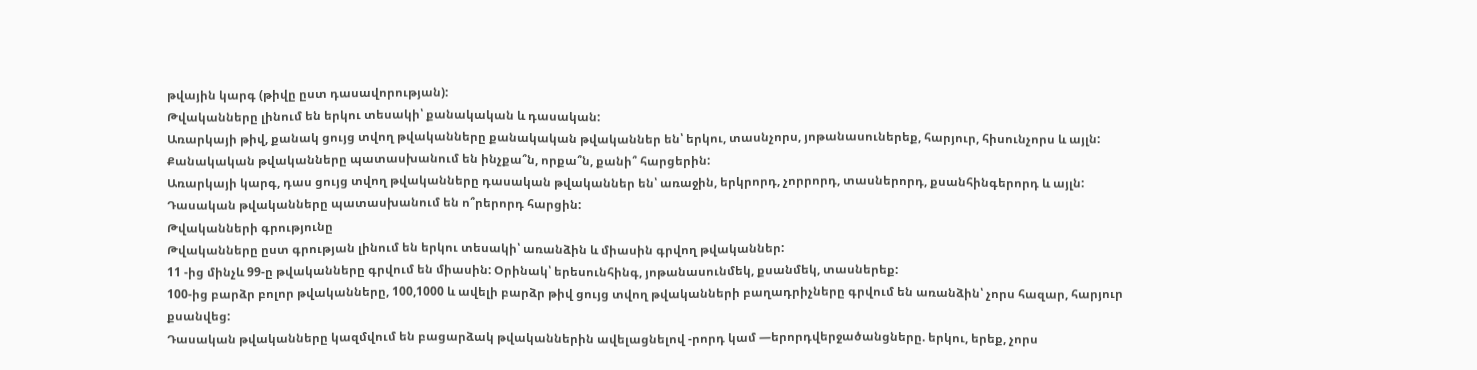թվային կարգ (թիվը ըստ դասավորության):
Թվականները լինում են երկու տեսակի՝ քանակական և դասական:
Առարկայի թիվ, քանակ ցույց տվող թվականները քանակական թվականներ են՝ երկու, տասնչորս, յոթանասուներեք, հարյուր, հիսունչորս և այլն:
Քանակական թվականները պատասխանում են ինչքա՞ն, որքա՞ն, քանի՞ հարցերին:
Առարկայի կարգ, դաս ցույց տվող թվականները դասական թվականներ են՝ առաջին, երկրորդ, չորրորդ, տասներորդ, քսանհինգերորդ և այլն:
Դասական թվականները պատասխանում են ո՞րերորդ հարցին:
Թվականների գրությունը
Թվականները ըստ գրության լինում են երկու տեսակի՝ առանձին և միասին գրվող թվականներ:
11 -ից մինչև 99-ը թվականները գրվում են միասին: Օրինակ՝ երեսունհինգ, յոթանասունմեկ, քսանմեկ, տասներեք:
100-ից բարձր բոլոր թվականները, 100,1000 և ավելի բարձր թիվ ցույց տվող թվականների բաղադրիչները գրվում են առանձին՝ չորս հազար, հարյուր քսանվեց:
Դասական թվականները կազմվում են բացարձակ թվականներին ավելացնելով -րորդ կամ —երորդվերջածանցները. երկու, երեք, չորս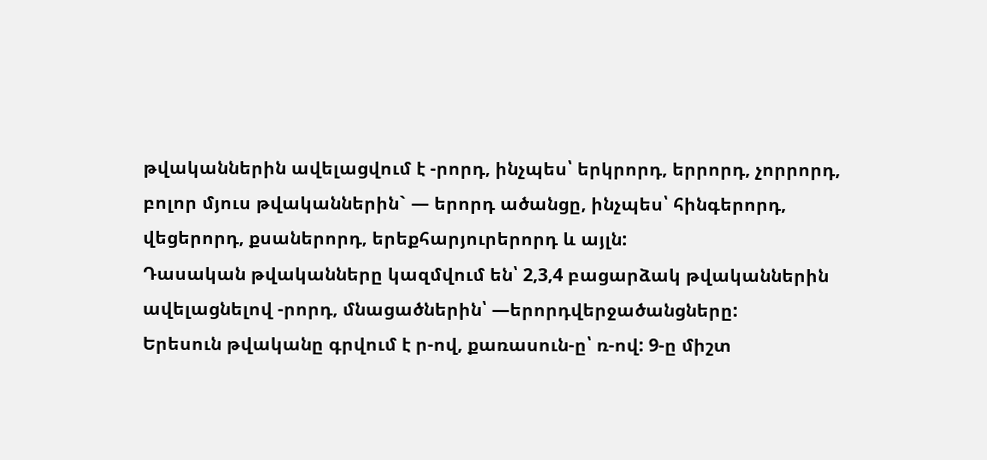թվականներին ավելացվում է -րորդ, ինչպես՝ երկրորդ, երրորդ, չորրորդ, բոլոր մյուս թվականներին` — երորդ ածանցը, ինչպես՝ հինգերորդ, վեցերորդ, քսաներորդ, երեքհարյուրերորդ և այլն:
Դասական թվականները կազմվում են՝ 2,3,4 բացարձակ թվականներին ավելացնելով -րորդ, մնացածներին՝ —երորդվերջածանցները:
Երեսուն թվականը գրվում է ր-ով, քառասուն-ը՝ ռ-ով: 9-ը միշտ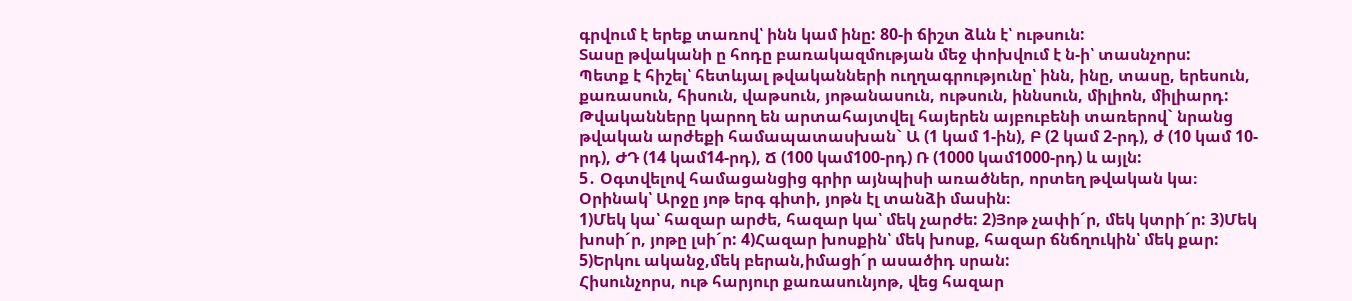գրվում է երեք տառով՝ ինն կամ ինը: 80-ի ճիշտ ձևն է՝ ութսուն:
Տասը թվականի ը հոդը բառակազմության մեջ փոխվում է ն-ի՝ տասնչորս:
Պետք է հիշել՝ հետևյալ թվականների ուղղագրությունը՝ ինն, ինը, տասը, երեսուն, քառասուն, հիսուն, վաթսուն, յոթանասուն, ութսուն, իննսուն, միլիոն, միլիարդ:
Թվականները կարող են արտահայտվել հայերեն այբուբենի տառերով` նրանց թվական արժեքի համապատասխան` Ա (1 կամ 1-ին), Բ (2 կամ 2-րդ), ժ (10 կամ 10-րդ), ԺԴ (14 կամ14-րդ), Ճ (100 կամ100-րդ) Ռ (1000 կամ1000-րդ) և այլն:
5․ Օգտվելով համացանցից գրիր այնպիսի առածներ, որտեղ թվական կա։ Օրինակ՝ Արջը յոթ երգ գիտի, յոթն էլ տանձի մասին։
1)Մեկ կա՝ հազար արժե, հազար կա՝ մեկ չարժե: 2)Յոթ չափի´ր, մեկ կտրի´ր: 3)Մեկ խոսի´ր, յոթը լսի´ր: 4)Հազար խոսքին՝ մեկ խոսք, հազար ճնճղուկին՝ մեկ քար: 5)Երկու ականջ,մեկ բերան,իմացի´ր ասածիդ սրան:
Հիսունչորս, ութ հարյուր քառասունյոթ, վեց հազար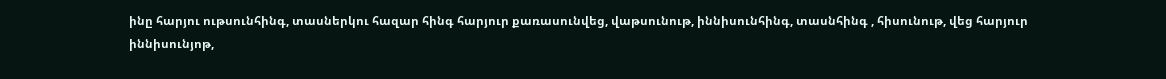ինը հարյու ութսունհինգ, տասներկու հազար հինգ հարյուր քառասունվեց, վաթսունութ, իննիսունհինգ, տասնհինգ , հիսունութ, վեց հարյուր իննիսունյոթ,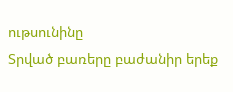ութսունինը
Տրված բառերը բաժանիր երեք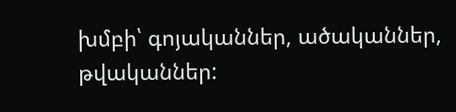խմբի՝ գոյականներ, ածականներ, թվականներ: